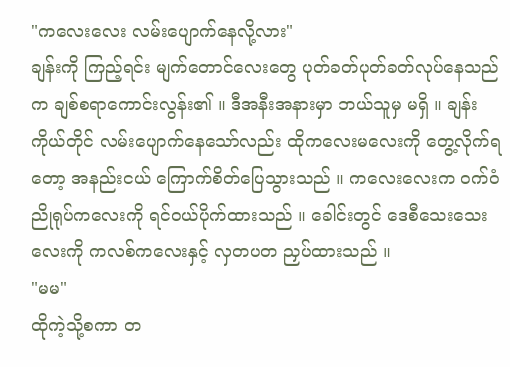"ကလေးလေး လမ်းပျောက်နေလို့လား"
ချန်းကို ကြည့်ရင်း မျက်တောင်လေးတွေ ပုတ်ခတ်ပုတ်ခတ်လုပ်နေသည်က ချစ်စရာကောင်းလွန်း၏ ။ ဒီအနီးအနားမှာ ဘယ်သူမှ မရှိ ။ ချန်းကိုယ်တိုင် လမ်းပျောက်နေသော်လည်း ထိုကလေးမလေးကို တွေ့လိုက်ရတော့ အနည်းငယ် ကြောက်စိတ်ပြေသွားသည် ။ ကလေးလေးက ဝက်ဝံညိုရုပ်ကလေးကို ရင်ဝယ်ပိုက်ထားသည် ။ ခေါင်းတွင် ဒေစီသေးသေးလေးကို ကလစ်ကလေးနှင့် လှတပတ ညှပ်ထားသည် ။
"မမ"
ထိုကဲ့သို့စကာ တ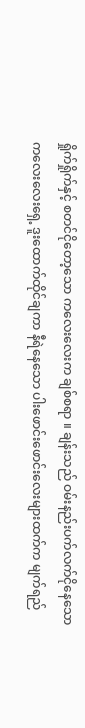ရှိုက်ရှိုက်နှင့် စတင်ငိုတော့သော ကလေးလေးက ချစ်စရာ ။ ချန်းသည် ဝမ်းနည်းပက်လက်ငိုနေသော ကလေးလေးရှေ့ ဒူးထောက်ထိုင်ချကာ နီရဲနေသော ပါးဖောင်းဖောင်းလေးများထက်က မျက်ရည်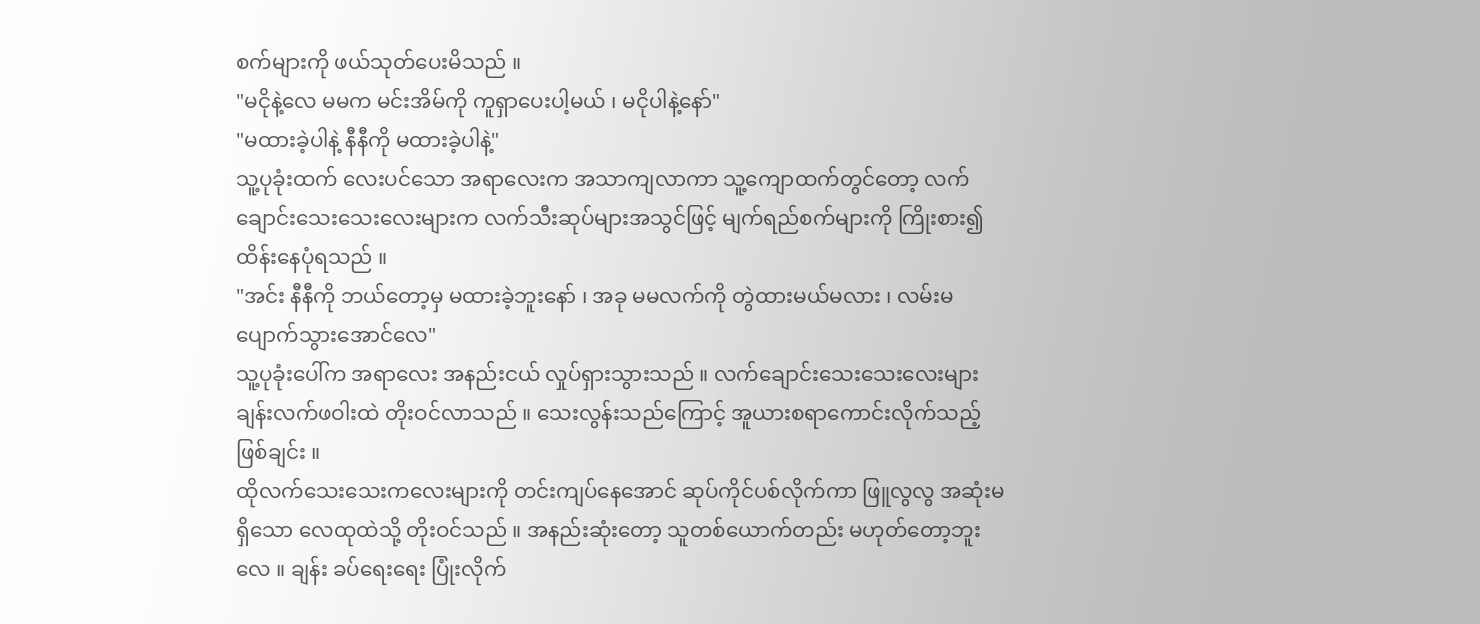စက်များကို ဖယ်သုတ်ပေးမိသည် ။
"မငိုနဲ့လေ မမက မင်းအိမ်ကို ကူရှာပေးပါ့မယ် ၊ မငိုပါနဲ့နော်"
"မထားခဲ့ပါနဲ့ နီနီကို မထားခဲ့ပါနဲ့"
သူ့ပုခုံးထက် လေးပင်သော အရာလေးက အသာကျလာကာ သူ့ကျောထက်တွင်တော့ လက်ချောင်းသေးသေးလေးများက လက်သီးဆုပ်များအသွင်ဖြင့် မျက်ရည်စက်များကို ကြိုးစား၍ ထိန်းနေပုံရသည် ။
"အင်း နီနီကို ဘယ်တော့မှ မထားခဲ့ဘူးနော် ၊ အခု မမလက်ကို တွဲထားမယ်မလား ၊ လမ်းမပျောက်သွားအောင်လေ"
သူ့ပုခုံးပေါ်က အရာလေး အနည်းငယ် လှုပ်ရှားသွားသည် ။ လက်ချောင်းသေးသေးလေးများ ချန်းလက်ဖဝါးထဲ တိုးဝင်လာသည် ။ သေးလွန်းသည်ကြောင့် အူယားစရာကောင်းလိုက်သည့် ဖြစ်ချင်း ။
ထိုလက်သေးသေးကလေးများကို တင်းကျပ်နေအောင် ဆုပ်ကိုင်ပစ်လိုက်ကာ ဖြူလွလွ အဆုံးမရှိသော လေထုထဲသို့ တိုးဝင်သည် ။ အနည်းဆုံးတော့ သူတစ်ယောက်တည်း မဟုတ်တော့ဘူးလေ ။ ချန်း ခပ်ရေးရေး ပြုံးလိုက်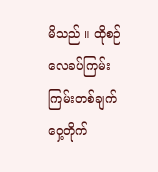မိသည် ။ ထိုစဉ် လေခပ်ကြမ်းကြမ်းတစ်ချက် ဝှေ့တိုက်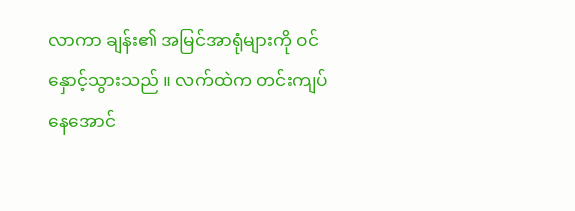လာကာ ချန်း၏ အမြင်အာရုံများကို ဝင်နှောင့်သွားသည် ။ လက်ထဲက တင်းကျပ်နေအောင်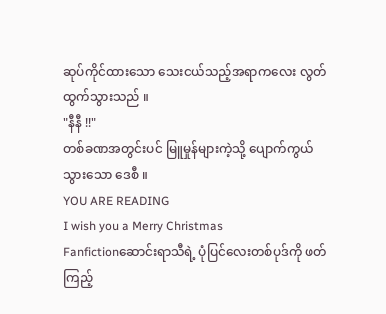ဆုပ်ကိုင်ထားသော သေးငယ်သည့်အရာကလေး လွတ်ထွက်သွားသည် ။
"နီနီ !!"
တစ်ခဏအတွင်းပင် မြူမှုန်များကဲ့သို့ ပျောက်ကွယ်သွားသော ဒေစီ ။
YOU ARE READING
I wish you a Merry Christmas
Fanfictionဆောင်းရာသီရဲ့ ပုံပြင်လေးတစ်ပုဒ်ကို ဖတ်ကြည့်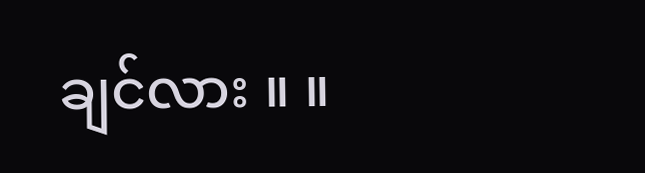ချင်လား ။ ။